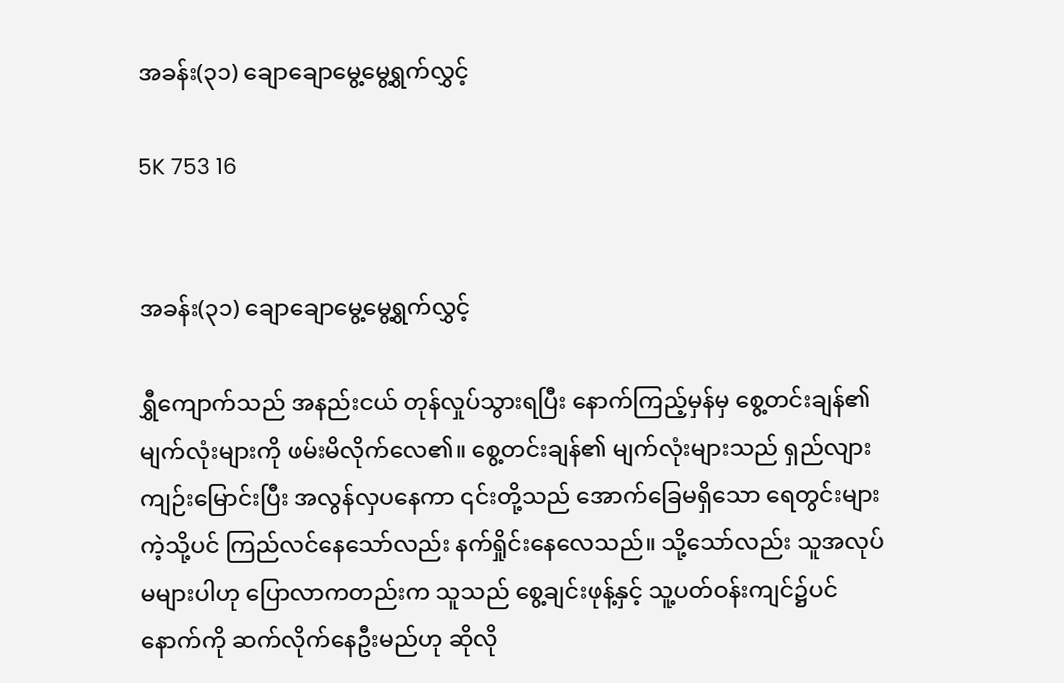အခန်း(၃၁) ချောချောမွေ့မွေ့ရွက်လွှင့်

5K 753 16


အခန်း(၃၁) ချောချောမွေ့မွေ့ရွက်လွှင့်

ရွှီကျောက်သည် အနည်းငယ် တုန်လှုပ်သွားရပြီး နောက်ကြည့်မှန်မှ စွေ့တင်းချန်၏ မျက်လုံးများကို ဖမ်းမိလိုက်လေ၏။ စွေ့တင်းချန်၏ မျက်လုံးများသည် ရှည်လျားကျဉ်းမြောင်းပြီး အလွန်လှပနေကာ ၎င်းတို့သည် အောက်ခြေမရှိသော ရေတွင်းများကဲ့သို့ပင် ကြည်လင်နေသော်လည်း နက်ရှိုင်းနေလေသည်။ သို့သော်လည်း သူအလုပ်မများပါဟု ပြောလာကတည်းက သူသည် စွေ့ချင်းဖုန့်နှင့် သူ့ပတ်ဝန်းကျင်၌ပင် နောက်ကို ဆက်လိုက်နေဦးမည်ဟု ဆိုလို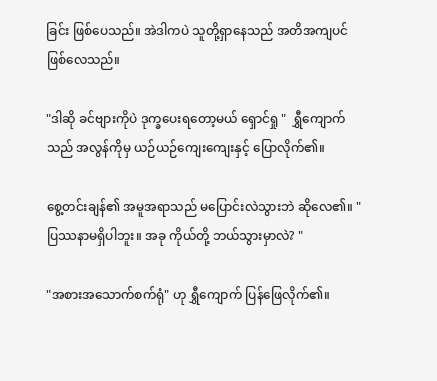ခြင်း ဖြစ်ပေသည်။ အဲဒါကပဲ သူတို့ရှာနေသည် အတိအကျပင် ဖြစ်လေသည်။

"ဒါဆို ခင်ဗျားကိုပဲ ဒုက္ခပေးရတော့မယ် ရှောင်ရှု "  ရွှီကျောက်သည် အလွန်ကိုမှ ယဉ်ယဉ်ကျေးကျေးနှင့် ပြောလိုက်၏။

စွေ့တင်းချန်၏ အမူအရာသည် မပြောင်းလဲသွားဘဲ ဆိုလေ၏။ "ပြဿနာမရှိပါဘူး။ အခု ကိုယ်တို့ ဘယ်သွားမှာလဲ? "

"အစားအသောက်စက်ရုံ" ဟု ရွှီကျောက် ပြန်ဖြေလိုက်၏။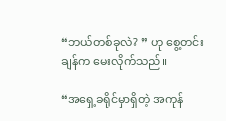“ဘယ်တစ်ခုလဲ? ” ဟု စွေ့တင်းချန်က မေးလိုက်သည်။

“အရှေ့ခရိုင်မှာရှိတဲ့ အကုန်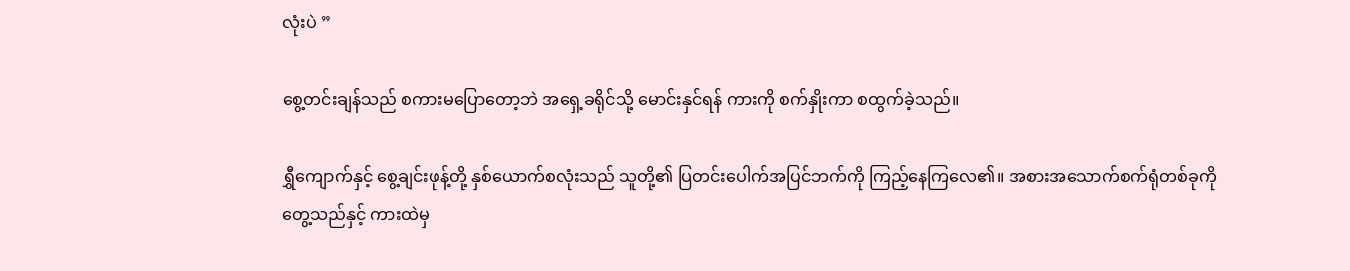လုံးပဲ ”

စွေ့တင်းချန်သည် စကားမပြောတော့ဘဲ အရှေ့ခရိုင်သို့ မောင်းနှင်ရန် ကားကို စက်နှိုးကာ စထွက်ခဲ့သည်။

ရွှီကျောက်နှင့် စွေ့ချင်းဖုန့်တို့ နှစ်ယောက်စလုံးသည် သူတို့၏ ပြတင်းပေါက်အပြင်ဘက်ကို ကြည့်နေကြလေ၏။ အစားအသောက်စက်ရုံတစ်ခုကို တွေ့သည်နှင့် ကားထဲမှ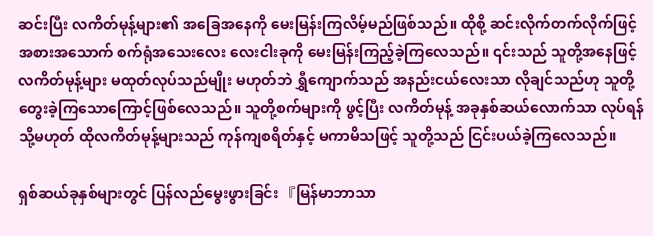ဆင်းပြီး လကိတ်မုန့်များ၏ အခြေအနေကို မေးမြန်းကြလိမ့်မည်ဖြစ်သည်။ ထိုစို့ ဆင်းလိုက်တက်လိုက်ဖြင့် အစားအသောက် စက်ရုံအသေးလေး လေးငါးခုကို မေးမြန်းကြည့်ခဲ့ကြလေသည်။ ၎င်းသည် သူတို့အနေဖြင့် လကိတ်မုန့်များ မထုတ်လုပ်သည်မျိုး မဟုတ်ဘဲ ရွှီကျောက်သည် အနည်းငယ်လေးသာ လိုချင်သည်ဟု သူတို့တွေးခဲ့ကြသောကြောင့်ဖြစ်လေသည်။ သူတို့စက်များကို ဖွင့်ပြီး လကိတ်မုန့် အခုနှစ်ဆယ်လောက်သာ လုပ်ရန် သို့မဟုတ် ထိုလကိတ်မုန့်များသည် ကုန်ကျစရိတ်နှင့် မကာမိသဖြင့် သူတို့သည် ငြင်းပယ်ခဲ့ကြလေသည်။

ရှစ်ဆယ်ခုနှစ်များတွင် ပြန်လည်မွေးဖွားခြင်း 『မြန်မာဘာသာ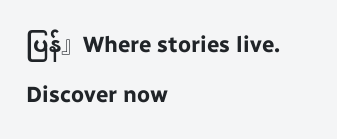ပြန်』Where stories live. Discover now